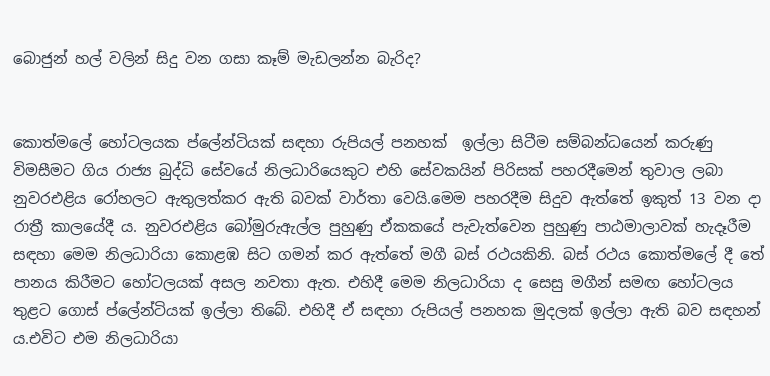බොජුන් හල් වලින් සිදු වන ගසා කෑම් මැඩලන්න බැරිද?


කොත්මලේ හෝටලයක ප්ලේන්ටියක් සඳහා රුපියල් පනහක්  ඉල්ලා සිටීම සම්බන්ධයෙන් කරුණු විමසීමට ගිය රාජ්‍ය බුද්ධි සේවයේ නිලධාරියෙකුට එහි සේවකයින් පිරිසක් පහරදීමෙන් තුවාල ලබා නුවරඑළිය රෝහලට ඇතුලත්කර ඇති බවක් වාර්තා වෙයි.මෙම පහරදීම සිදුව ඇත්තේ ඉකුත් 13 වන දා රාත්‍රී කාලයේදී ය. නුවරඑළිය බෝමුරුඇල්ල පුහුණු ඒකකයේ පැවැත්වෙන පුහුණු පාඨමාලාවක් හැදෑරීම සඳහා මෙම නිලධාරියා කොළඹ සිට ගමන් කර ඇත්තේ මගී බස් රථයකිනි. බස් රථය කොත්මලේ දී තේ පානය කිරීමට හෝටලයක් අසල නවතා ඇත. එහිදී මෙම නිලධාරියා ද සෙසු මගීන් සමඟ හෝටලය තුළට ගොස් ප්ලේන්ටියක් ඉල්ලා තිබේ. එහිදී ඒ සඳහා රුපියල් පනහක මුදලක් ඉල්ලා ඇති බව සඳහන් ය.එවිට එම නිලධාරියා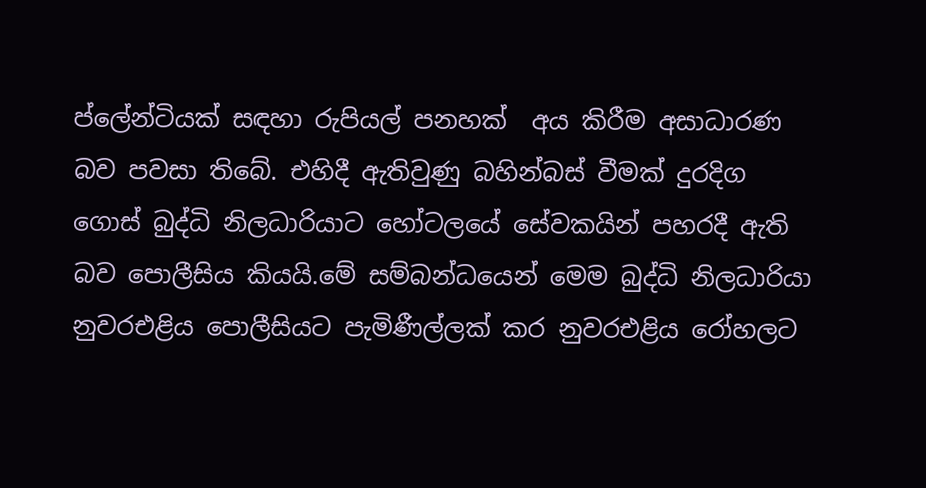ප්ලේන්ටියක් සඳහා රුපියල් පනහක්  අය කිරීම අසාධාරණ බව පවසා තිබේ. එහිදී ඇතිවුණු බහින්බස් වීමක් දුරදිග ගොස් බුද්ධි නිලධාරියාට හෝටලයේ සේවකයින් පහරදී ඇති බව පොලීසිය කියයි.මේ සම්බන්ධයෙන් මෙම බුද්ධි නිලධාරියා නුවරඑළිය පොලීසියට පැමිණීල්ලක් කර නුවරඑළිය රෝහලට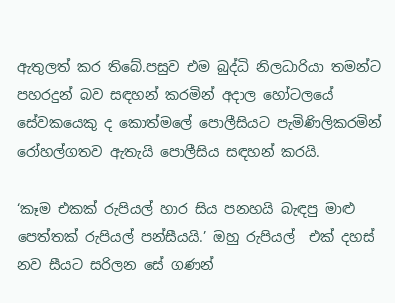ඇතුලත් කර තිබේ.පසුව එම බුද්ධි නිලධාරියා තමන්ට පහරදුන් බව සඳහන් කරමින් අදාල හෝටලයේ සේවකයෙකු ද කොත්මලේ පොලීසියට පැමිණිලිකරමින් රෝහල්ගතව ඇතැයි පොලීසිය සඳහන් කරයි.

‘කෑම එකක් රුපියල් හාර සිය පනහයි බැඳපු මාළු පෙත්තක් රුපියල් පන්සීයයි.’ ඔහු රුපියල්  එක් දහස් නව සීයට සරිලන සේ ගණන්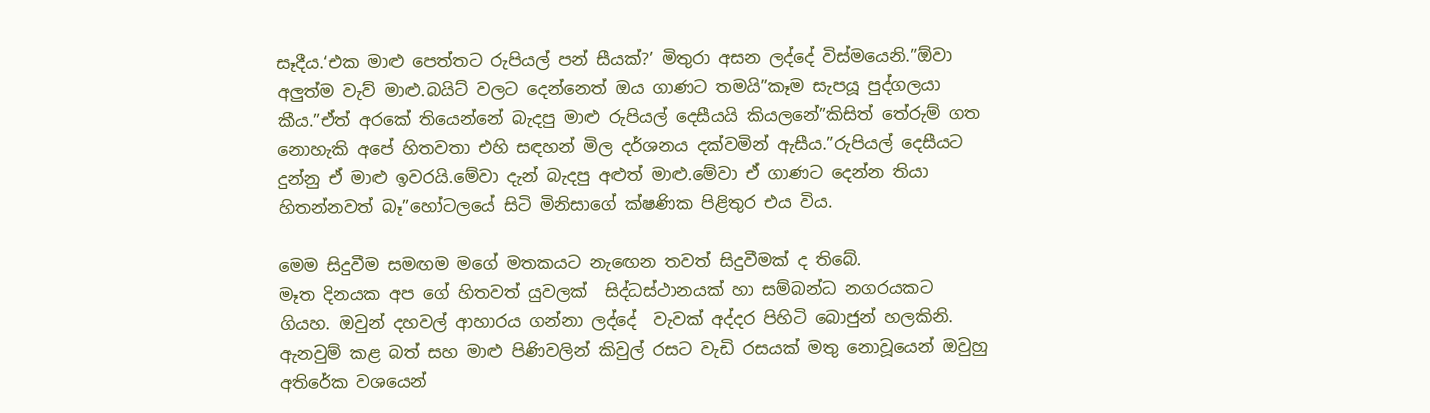සෑදීය.‘එක මාළු පෙත්තට රුපියල් පන් සීයක්?’ මිතුරා අසන ලද්දේ විස්මයෙනි.”ඕවා අලුත්ම වැව් මාළු.බයිට් වලට දෙන්නෙත් ඔය ගාණට තමයි”කෑම සැපයූ පුද්ගලයා කීය.”ඒත් අරකේ තියෙන්නේ බැදපු මාළු රුපියල් දෙසීයයි කියලනේ”කිසිත් තේරුම් ගත නොහැකි අපේ හිතවතා එහි සඳහන් මිල දර්ශනය දක්වමින් ඇසීය.”රුපියල් දෙසීයට දුන්නු ඒ මාළු ඉවරයි.මේවා දැන් බැදපු අළුත් මාළු.මේවා ඒ ගාණට දෙන්න තියා හිතන්නවත් බෑ”හෝටලයේ සිටි මිනිසාගේ ක්ෂණික පිළිතුර එය විය.

මෙම සිදුවීම සමඟම මගේ මතකයට නැඟෙන තවත් සිදුවීමක් ද තිබේ.
මෑත දිනයක අප ගේ හිතවත් යුවලක්  සිද්ධස්ථානයක් හා සම්බන්ධ නගරයකට  ගියහ. ඔවුන් දහවල් ආහාරය ගන්නා ලද්දේ  වැවක් අද්දර පිහිටි බොජුන් හලකිනි. ඇනවුම් කළ බත් සහ මාළු පිණිවලින් කිවුල් රසට වැඩි රසයක් මතු නොවූයෙන් ඔවුහු අතිරේක වශයෙන්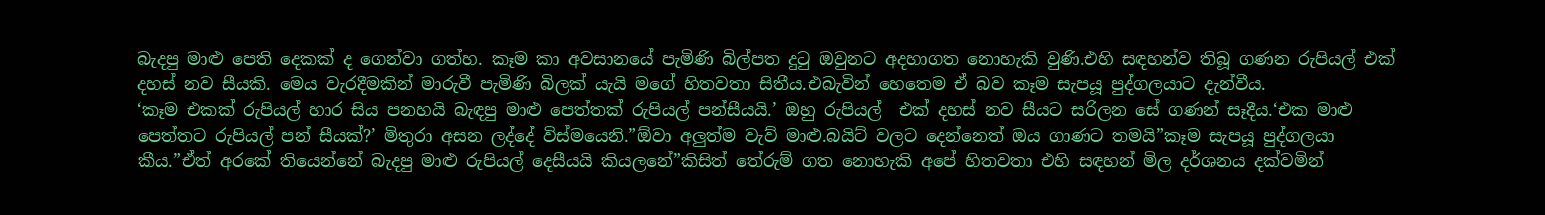බැදපු මාළු පෙති දෙකක් ද ගෙන්වා ගත්හ. කෑම කා අවසානයේ පැමිණි බිල්පත දුටු ඔවුනට අදහාගත නොහැකි වුණි.එහි සඳහන්ව තිබූ ගණන රුපියල් එක් දහස් නව සීයකි. මෙය වැරදීමකින් මාරුවී පැමිණි බිලක් යැයි මගේ හිතවතා සිතීය.එබැවින් හෙතෙම ඒ බව කෑම සැපයූ පුද්ගලයාට දැන්වීය.
‘කෑම එකක් රුපියල් හාර සිය පනහයි බැඳපු මාළු පෙත්තක් රුපියල් පන්සීයයි.’ ඔහු රුපියල්  එක් දහස් නව සීයට සරිලන සේ ගණන් සෑදීය.‘එක මාළු පෙත්තට රුපියල් පන් සීයක්?’ මිතුරා අසන ලද්දේ විස්මයෙනි.”ඕවා අලුත්ම වැව් මාළු.බයිට් වලට දෙන්නෙත් ඔය ගාණට තමයි”කෑම සැපයූ පුද්ගලයා කීය.”ඒත් අරකේ තියෙන්නේ බැදපු මාළු රුපියල් දෙසීයයි කියලනේ”කිසිත් තේරුම් ගත නොහැකි අපේ හිතවතා එහි සඳහන් මිල දර්ශනය දක්වමින්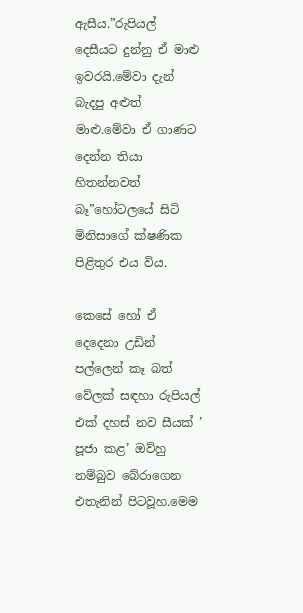ඇසීය.”රුපියල් දෙසීයට දුන්නු ඒ මාළු ඉවරයි.මේවා දැන් බැදපු අළුත් මාළු.මේවා ඒ ගාණට දෙන්න තියා හිතන්නවත් බෑ”හෝටලයේ සිටි මිනිසාගේ ක්ෂණික පිළිතුර එය විය.

කෙසේ හෝ ඒ දෙදෙනා උඩින් පල්ලෙන් කෑ බත් වේලක් සඳහා රුපියල් එක් දහස් නව සීයක් ’ පූජා කළ’ ඔව්හු නම්බුව බේරාගෙන එතැනින් පිටවූහ.මෙම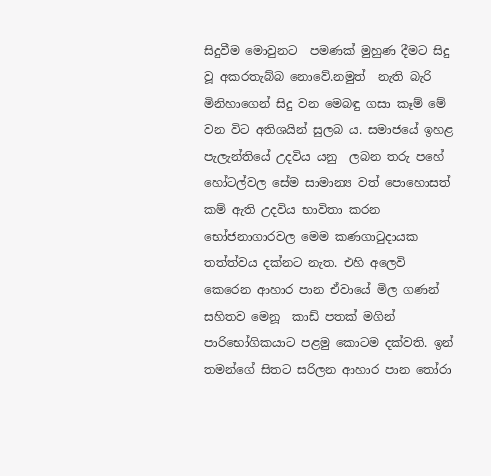සිදුවීම මොවුනට  පමණක් මුහුණ දීමට සිදු වූ අකරතැබ්බ නොවේ.නමුත්  නැති බැරි මිනිහාගෙන් සිදු වන මෙබඳු ගසා කෑම් මේ වන විට අතිශයින් සුලබ ය. සමාජයේ ඉහළ පැලැන්තියේ උදවිය යනු  ලබන තරු පහේ හෝටල්වල සේම සාමාන්‍ය වත් පොහොසත් කම් ඇති උදවිය භාවිතා කරන භෝජනාගාරවල මෙම කණගාටුදායක තත්ත්වය දක්නට නැත. එහි අලෙවි කෙරෙන ආහාර පාන ඒවායේ මිල ගණන් සහිතව මෙනූ  කාඩ් පතක් මගින් පාරිභෝගිකයාට පළමු කොටම දක්වති. ඉන් තමන්ගේ සිතට සරිලන ආහාර පාන තෝරා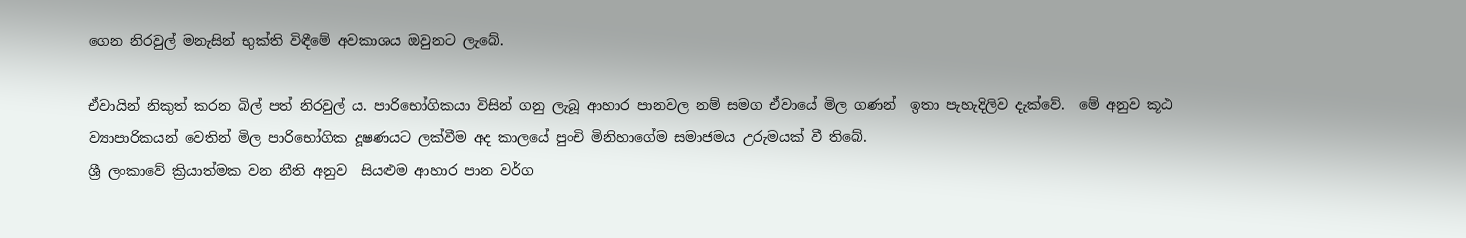ගෙන නිරවුල් මනැසින් භුක්ති විඳීමේ අවකාශය ඔවුනට ලැබේ.

ඒවායින් නිකුත් කරන බිල් පත් නිරවුල් ය. පාරිභෝගිකයා විසින් ගනු ලැබූ ආහාර පානවල නම් සමග ඒවායේ මිල ගණන්  ඉතා පැහැදිලිව දැක්වේ.  මේ අනුව කූඨ ව්‍යාපාරිකයන් වෙතින් මිල පාරිභෝගික දූෂණයට ලක්වීම අද කාලයේ පුංචි මිනිහාගේම සමාජමය උරුමයක් වී තිබේ.
ශ්‍රී ලංකාවේ ක්‍රියාත්මක වන නීති අනුව  සියළුම ආහාර පාන වර්ග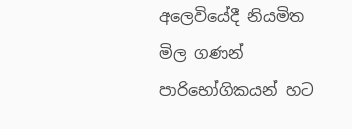අලෙවියේදී නියමිත මිල ගණන් පාරිභෝගිකයන් හට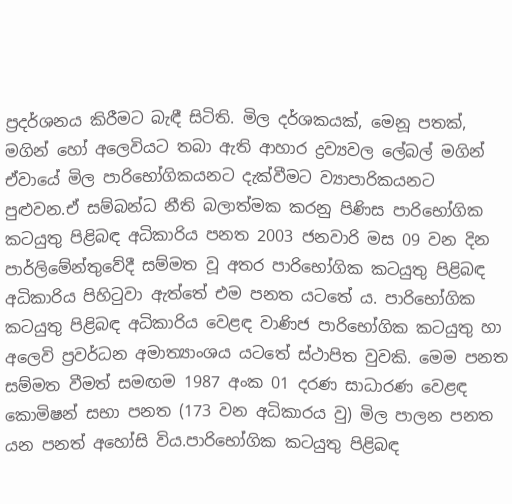ප්‍රදර්ශනය කිරීමට බැඳී සිටිති. මිල දර්ශකයක්, මෙනූ පතක්, මගින් හෝ අලෙවියට තබා ඇති ආහාර ද්‍රව්‍යවල ලේබල් මගින් ඒවායේ මිල පාරිභෝගිකයනට දැක්වීමට ව්‍යාපාරිකයනට පුළුවන.ඒ සම්බන්ධ නීති බලාත්මක කරනු පිණිස පාරිභෝගික කටයුතු පිළිබඳ අධිකාරිය පනත 2003 ජනවාරි මස 09 වන දින පාර්ලිමේන්තුවේදී සම්මත වූ අතර පාරිභෝගික කටයුතු පිළිබඳ අධිකාරිය පිහිටුවා ඇත්තේ එම පනත යටතේ ය. පාරිභෝගික කටයුතු පිළිබඳ අධිකාරිය වෙළඳ වාණිජ පාරිභෝගික කටයුතු හා අලෙවි ප්‍රවර්ධන අමාත්‍යාංශය යටතේ ස්ථාපිත වුවකි. මෙම පනත සම්මත වීමත් සමඟම 1987 අංක 01 දරණ සාධාරණ වෙළඳ කොමිෂන් සභා පනත (173 වන අධිකාරය වු) මිල පාලන පනත යන පනත් අහෝසි විය.පාරිභෝගික කටයුතු පිළිබඳ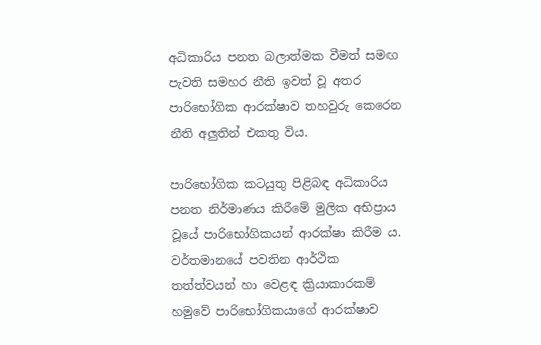අධිකාරිය පනත බලාත්මක වීමත් සමඟ පැවති සමහර නීති ඉවත් වූ අතර පාරිභෝගික ආරක්ෂාව තහවුරු කෙරෙන නීති අලුතින් එකතු විය.

පාරිභෝගික කටයුතු පිළිබඳ අධිකාරිය පනත නිර්මාණය කිරීමේ මුලික අභිප්‍රාය වූයේ පාරිභෝගිකයන් ආරක්ෂා කිරීම ය. වර්තමානයේ පවතින ආර්ථික තත්ත්වයන් හා වෙළඳ ක්‍රියාකාරකම් හමුවේ පාරිභෝගිකයාගේ ආරක්ෂාව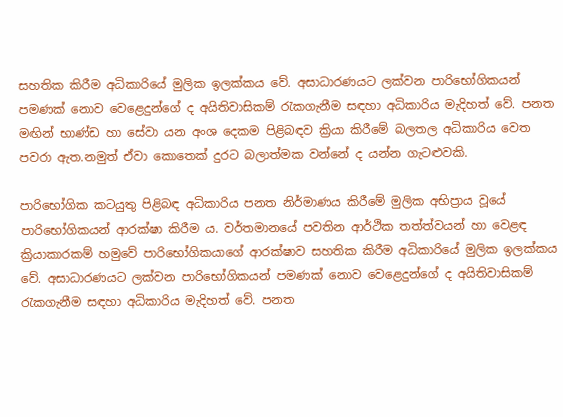සහතික කිරීම අධිකාරියේ මුලික ඉලක්කය වේ. අසාධාරණයට ලක්වන පාරිභෝගිකයන් පමණක් නොව වෙළෙදුන්ගේ ද අයිතිවාසිකම් රැකගැනීම සඳහා අධිකාරිය මැදිහත් වේ. පනත මඟින් භාණ්ඩ හා සේවා යන අංශ දෙකම පිළිබඳව ක්‍රියා කිරීමේ බලතල අධිකාරිය වෙත පවරා ඇත.නමුත් ඒවා කොතෙක් දුරට බලාත්මක වන්නේ ද යන්න ගැටළුවකි.

පාරිභෝගික කටයුතු පිළිබඳ අධිකාරිය පනත නිර්මාණය කිරීමේ මුලික අභිප්‍රාය වූයේ පාරිභෝගිකයන් ආරක්ෂා කිරීම ය. වර්තමානයේ පවතින ආර්ථික තත්ත්වයන් හා වෙළඳ ක්‍රියාකාරකම් හමුවේ පාරිභෝගිකයාගේ ආරක්ෂාව සහතික කිරීම අධිකාරියේ මුලික ඉලක්කය වේ. අසාධාරණයට ලක්වන පාරිභෝගිකයන් පමණක් නොව වෙළෙදුන්ගේ ද අයිතිවාසිකම් රැකගැනීම සඳහා අධිකාරිය මැදිහත් වේ. පනත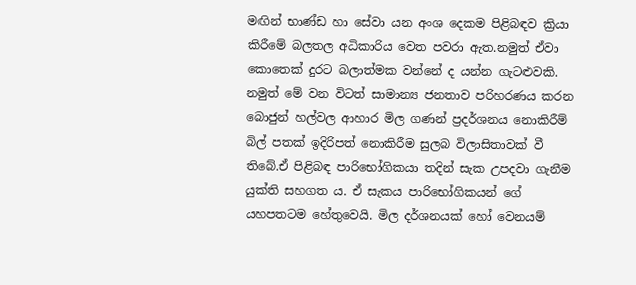මඟින් භාණ්ඩ හා සේවා යන අංශ දෙකම පිළිබඳව ක්‍රියා කිරීමේ බලතල අධිකාරිය වෙත පවරා ඇත.නමුත් ඒවා කොතෙක් දුරට බලාත්මක වන්නේ ද යන්න ගැටළුවකි.
නමුත් මේ වන විටත් සාමාන්‍ය ජනතාව පරිහරණය කරන බොජුන් හල්වල ආහාර මිල ගණන් ප්‍රදර්ශනය නොකිරීම් බිල් පතක් ඉදිරිපත් නොකිරීම සුලබ විලාසිතාවක් වී තිබේ.ඒ පිළිබඳ පාරිභෝගිකයා තදින් සැක උපදවා ගැනීම යුක්ති සහගත ය. ඒ සැකය පාරිභෝගිකයන් ගේ යහපතටම හේතුවෙයි. මිල දර්ශනයක් හෝ වෙනයම්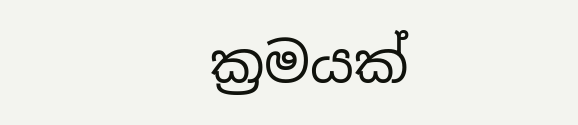ක්‍රමයක්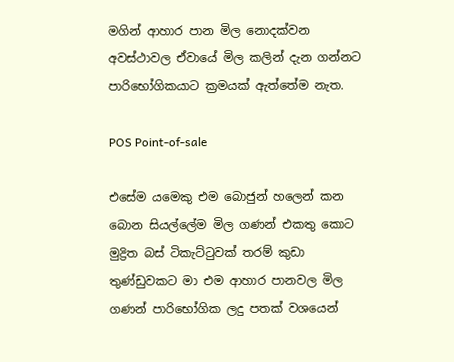මගින් ආහාර පාන මිල නොදක්වන අවස්ථාවල ඒවායේ මිල කලින් දැන ගන්නට පාරිභෝගිකයාට ක්‍රමයක් ඇත්තේම නැත.

POS Point-of-sale

එසේම යමෙකු එම බොජුන් හලෙන් කන බොන සියල්ලේම මිල ගණන් එකතු කොට මුද්‍රිත බස් ටිකැට්ටුවක් තරම් කුඩා තුණ්ඩුවකට මා එම ආහාර පානවල මිල ගණන් පාරිභෝගික ලදු පතක් වශයෙන්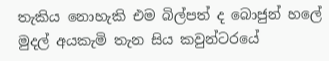තැකිය නොහැකි එම බිල්පත් ද බොජුන් හලේ මුදල් අයකැමි තැන සිය කවුන්ටරයේ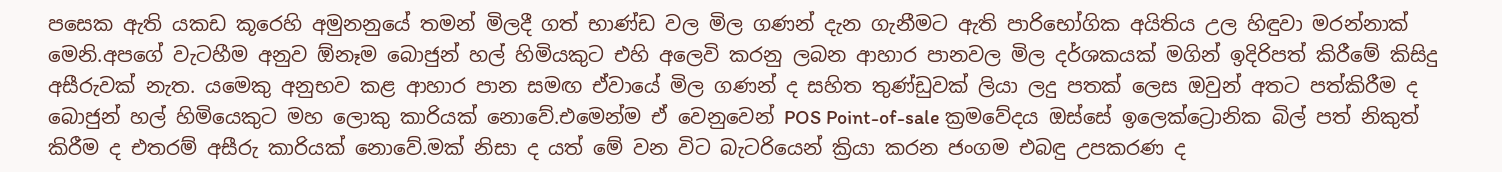පසෙක ඇති යකඩ කූරෙහි අමුනනුයේ තමන් මිලදී ගත් භාණ්ඩ වල මිල ගණන් දැන ගැනීමට ඇති පාරිභෝගික අයිතිය උල හිඳුවා මරන්නාක් මෙනි.අපගේ වැටහීම අනුව ඕනෑම බොජුන් හල් හිමියකුට එහි අලෙවි කරනු ලබන ආහාර පානවල මිල දර්ශකයක් මගින් ඉදිරිපත් කිරීමේ කිසිදු අසීරුවක් නැත. යමෙකු අනුභව කළ ආහාර පාන සමඟ ඒවායේ මිල ගණන් ද සහිත තුණ්ඩුවක් ලියා ලදු පතක් ලෙස ඔවුන් අතට පත්කිරීම ද බොජුන් හල් හිමියෙකුට මහ ලොකු කාරියක් නොවේ.එමෙන්ම ඒ වෙනුවෙන් POS Point-of-sale ක්‍රමවේදය ඔස්සේ ඉලෙක්ට්‍රොනික බිල් පත් නිකුත් කිරීම ද එතරම් අසීරු කාරියක් නොවේ.මක් නිසා ද යත් මේ වන විට බැටරියෙන් ක්‍රියා කරන ජංගම එබඳු උපකරණ ද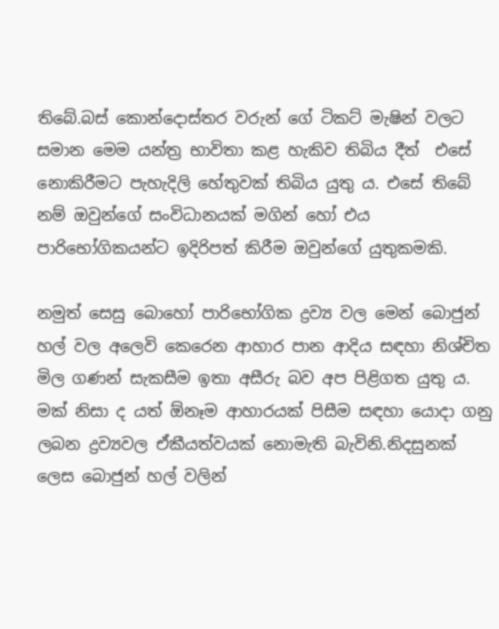තිබේ.බස් කොන්දොස්තර වරුන් ගේ ටිකට් මැෂින් වලට සමාන මෙම යන්ත්‍ර භාවිතා කළ හැකිව තිබිය දීත්  එසේ නොකිරීමට පැහැදිලි හේතුවක් තිබිය යුතු ය. එසේ තිබේ නම් ඔවුන්ගේ සංවිධානයක් මගින් හෝ එය  පාරිභෝගිකයන්ට ඉදිරිපත් කිරීම ඔවුන්ගේ යුතුකමකි.

නමුත් සෙසු බොහෝ පාරිභෝගික ද්‍රව්‍ය වල මෙන් බොජුන් හල් වල අලෙවි කෙරෙන ආහාර පාන ආදිය සඳහා නිශ්චිත මිල ගණන් සැකසීම ඉතා අසීරු බව අප පිළිගත යුතු ය. මක් නිසා ද යත් ඕනෑම ආහාරයක් පිසීම සඳහා යොදා ගනු ලබන ද්‍රව්‍යවල ඒකීයත්වයක් නොමැති බැවිනි.නිදසුනක් ලෙස බොජුන් හල් වලින්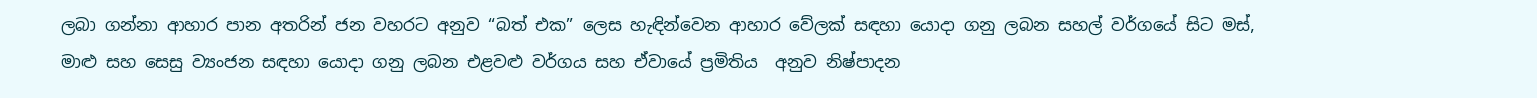ලබා ගන්නා ආහාර පාන අතරින් ජන වහරට අනුව “බත් එක” ලෙස හැඳින්වෙන ආහාර වේලක් සඳහා යොදා ගනු ලබන සහල් වර්ගයේ සිට මස්, මාළු සහ සෙසු ව්‍යංජන සඳහා යොදා ගනු ලබන එළවළු වර්ගය සහ ඒවායේ ප්‍රමිතිය  අනුව නිෂ්පාදන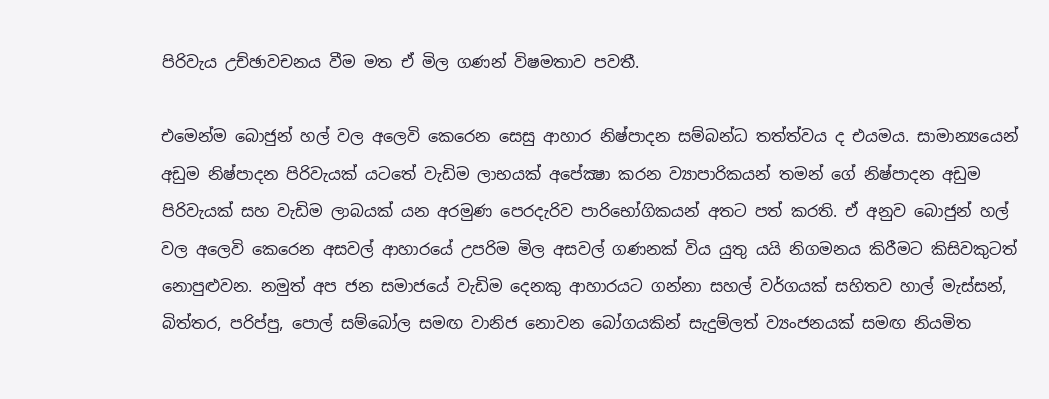පිරිවැය උච්ඡාවචනය වීම මත ඒ මිල ගණන් විෂමතාව පවතී.

එමෙන්ම බොජුන් හල් වල අලෙවි කෙරෙන සෙසු ආහාර නිෂ්පාදන සම්බන්ධ තත්ත්වය ද එයමය. සාමාන්‍යයෙන් අඩුම නිෂ්පාදන පිරිවැයක් යටතේ වැඩිම ලාභයක් අපේක්‍ෂා කරන ව්‍යාපාරිකයන් තමන් ගේ නිෂ්පාදන අඩුම පිරිවැයක් සහ වැඩිම ලාබයක් යන අරමුණ පෙරදැරිව පාරිභෝගිකයන් අතට පත් කරති. ඒ අනුව බොජුන් හල් වල අලෙවි කෙරෙන අසවල් ආහාරයේ උපරිම මිල අසවල් ගණනක් විය යුතු යයි නිගමනය කිරීමට කිසිවකුටත් නොපුළුවන. නමුත් අප ජන සමාජයේ වැඩිම දෙනකු ආහාරයට ගන්නා සහල් වර්ගයක් සහිතව හාල් මැස්සන්, බිත්තර, පරිප්පු, පොල් සම්බෝල සමඟ වානිජ නොවන බෝගයකින් සැදුම්ලත් ව්‍යංජනයක් සමඟ නියමිත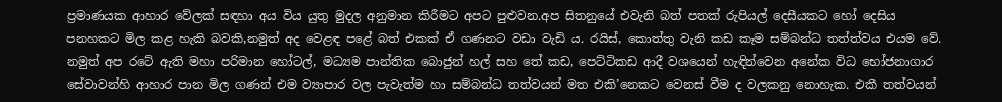ප්‍රමාණයක ආහාර වේලක් සඳහා අය විය යුතු මුදල අනුමාන කිරීමට අපට පුළුවන.අප සිතනුයේ එවැනි බත් පතක් රුපියල් දෙසීයකට හෝ දෙසිය පනහකට මිල කළ හැකි බවකි,නමුත් අද වෙළඳ පළේ බත් එකක් ඒ ගණනට වඩා වැඩි ය. රයිස්, කොත්තු වැනි කඩ කෑම සම්බන්ධ තත්ත්වය එයම වේ. නමුත් අප රටේ ඇති මහා පරිමාන හෝටල්, මධ්‍යම පාන්තික බොජුන් හල් සහ තේ කඩ, පෙට්ටිකඩ ආදී වශයෙන් හැඳින්වෙන අනේක විධ භෝජනාගාර සේවාවන්හි ආහාර පාන මිල ගණන් එම ව්‍යාපාර වල පැවැත්ම හා සම්බන්ධ තත්වයන් මත එකි’නෙකට වෙනස් වීම ද වලකනු නොහැක. එකී තත්වයන්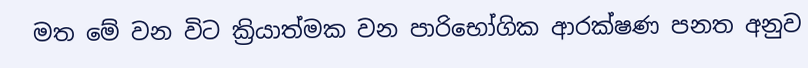මත මේ වන විට ක්‍රියාත්මක වන පාරිභෝගික ආරක්ෂණ පනත අනුව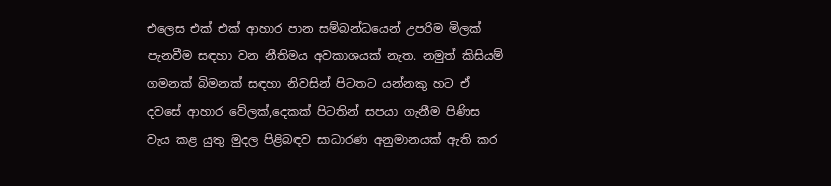එලෙස එක් එක් ආහාර පාන සම්බන්ධයෙන් උපරිම මිලක් පැනවීම සඳහා වන නීතිමය අවකාශයක් නැත. නමුත් කිසියම් ගමනක් බිමනක් සඳහා නිවසින් පිටතට යන්නකු හට ඒ දවසේ ආහාර වේලක්,දෙකක් පිටතින් සපයා ගැනීම පිණිස වැය කළ යුතු මුදල පිළිබඳව සාධාරණ අනුමානයක් ඇති කර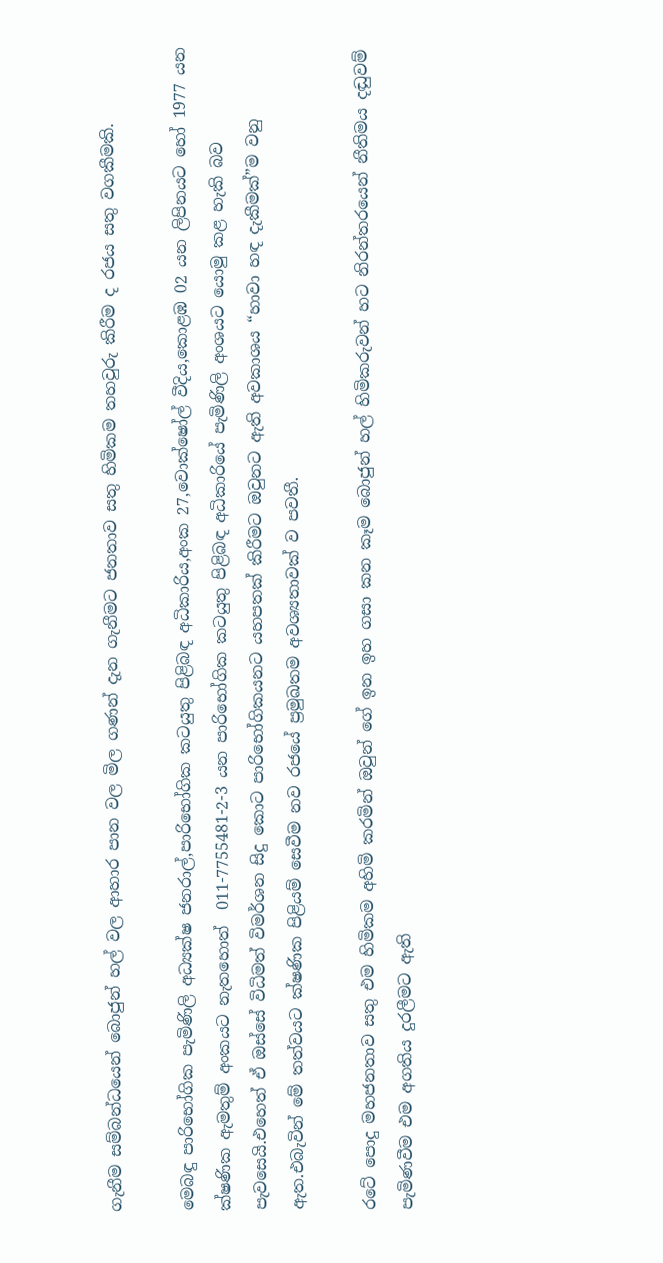ගැනීම සම්බන්ධයෙන් බොජුන් හල් වල ආහාර පාන වල මිල ගණන් දැන ගැනීමට ජනතාව සතු හිමිකම තහවුරු කිරීම ද රජය සතු වගකීමකි.

මෙබඳු පාරිභෝගික පැමිණිලි අධ්‍යක්ෂ ජනරාල්,පාරිභෝගික කටයුතු පිළිබඳ අධිකාරිය,අංක 27,වොක්ෂෝල් වීදිය,කොළඹ 02 යන ලිපිනයට හෝ 1977 යන ක්ෂණික ඇමතුම් අංකයට නැතහොත්  011-7755481-2-3 යන පාරිභෝගික කටයුතු පිළිබඳ අධිකාරියේ පැමිණිලි අංශයට යොමු කළ හැකි බව පැවසෙයි.එහෙත් ඒ ඔස්සේ විධිමත් විමර්ශන සිදු කොට පාරිභෝගිකයනට යහපතක් කිරීමට ඔවුනට ඇති අවකාශය “හාවා හඳ දැකීමක්”ම වනු ඇත.එබැවින් මේ තත්වයට ක්ෂණික පිළියම් සෙවීම නව රජයේ ප්‍රමුඛතම අවශ්‍යතාවක් ව පවතී.

රටේ පොදු මහජනතාව සතු එම හිමිකම අහිමි කරමින් ඔවුන් ගේ ඉන ඉහ ගසා කන කෑම බොජුන් හල් හිමිකරුවන් හට නිරන්තරයෙන් නීතිමය දඬුවම් පැමිණවීම එම අගතිය දුරලීමට ඇති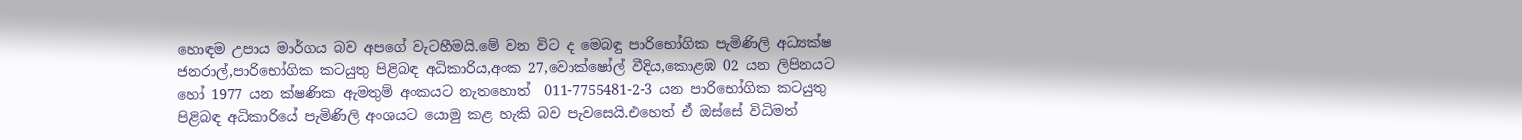හොඳම උපාය මාර්ගය බව අපගේ වැටහීමයි.මේ වන විට ද මෙබඳු පාරිභෝගික පැමිණිලි අධ්‍යක්ෂ ජනරාල්,පාරිභෝගික කටයුතු පිළිබඳ අධිකාරිය,අංක 27,වොක්ෂෝල් වීදිය,කොළඹ 02 යන ලිපිනයට හෝ 1977 යන ක්ෂණික ඇමතුම් අංකයට නැතහොත්  011-7755481-2-3 යන පාරිභෝගික කටයුතු පිළිබඳ අධිකාරියේ පැමිණිලි අංශයට යොමු කළ හැකි බව පැවසෙයි.එහෙත් ඒ ඔස්සේ විධිමත්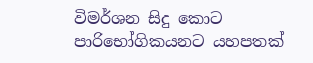විමර්ශන සිදු කොට පාරිභෝගිකයනට යහපතක්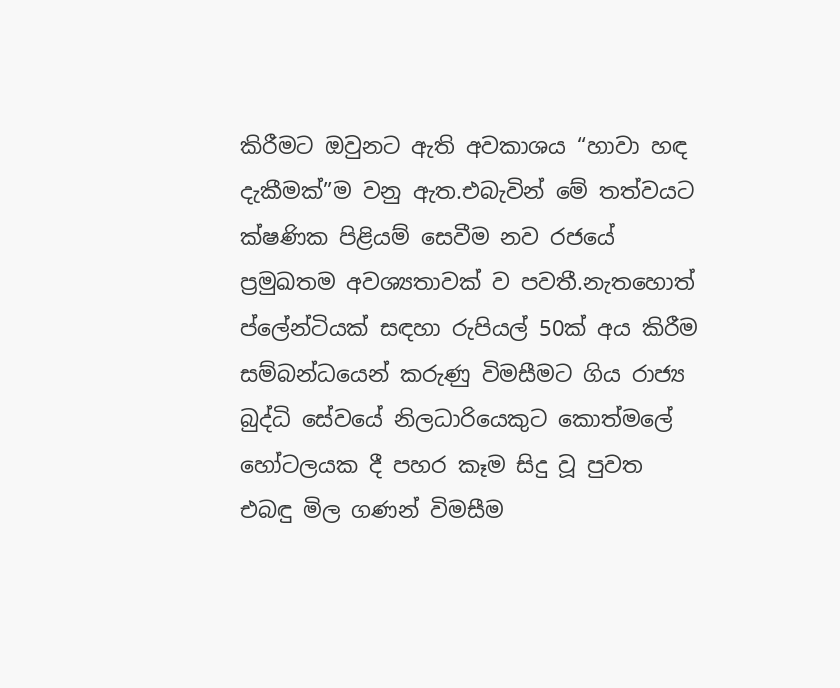කිරීමට ඔවුනට ඇති අවකාශය “හාවා හඳ දැකීමක්”ම වනු ඇත.එබැවින් මේ තත්වයට ක්ෂණික පිළියම් සෙවීම නව රජයේ ප්‍රමුඛතම අවශ්‍යතාවක් ව පවතී.නැතහොත්  ප්ලේන්ටියක් සඳහා රුපියල් 50ක් අය කිරීම සම්බන්ධයෙන් කරුණු විමසීමට ගිය රාජ්‍ය බුද්ධි සේවයේ නිලධාරියෙකුට කොත්මලේ හෝටලයක දී පහර කෑම සිදු වූ පුවත එබඳු මිල ගණන් විමසීම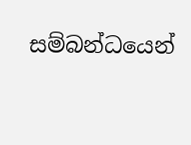සම්බන්ධයෙන්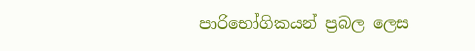පාරිභෝගිකයන් ප්‍රබල ලෙස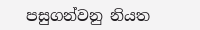පසුගන්වනු නියත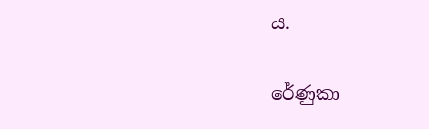ය.

රේණුකා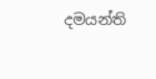දමයන්ති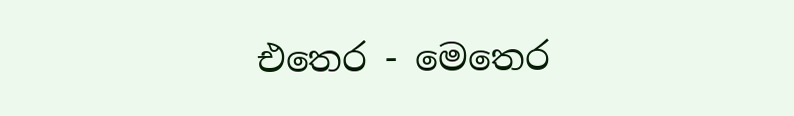එතෙර - මෙතෙර